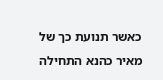כאשר תנועת כך של מאיר כהנא התחילה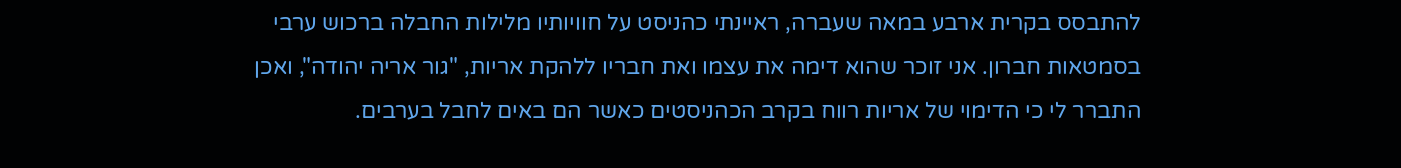להתבסס בקרית ארבע במאה שעברה, ראיינתי כהניסט על חוויותיו מלילות החבלה ברכוש ערבי בסמטאות חברון. אני זוכר שהוא דימה את עצמו ואת חבריו ללהקת אריות, "גור אריה יהודה", ואכן התברר לי כי הדימוי של אריות רווח בקרב הכהניסטים כאשר הם באים לחבל בערבים.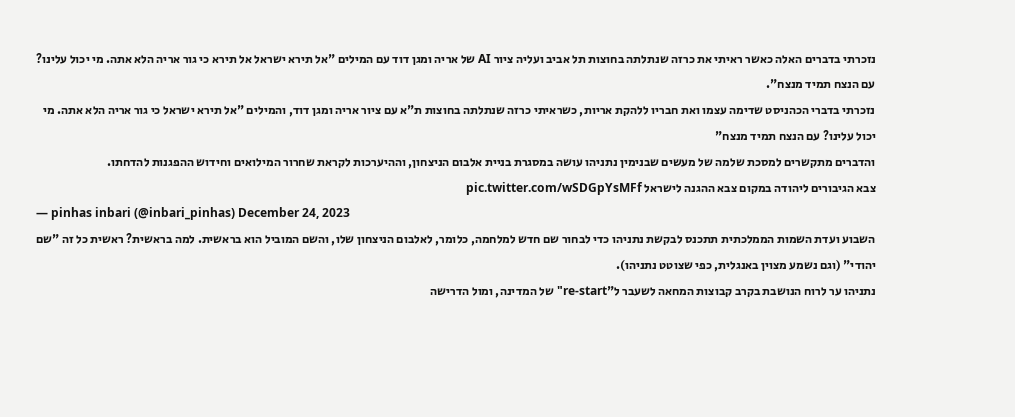נזכרתי בדברים האלה כאשר ראיתי את כרזה שנתלתה בחוצות תל אביב ועליה ציור AI של אריה ומגן דוד עם המילים "אל תירא ישראל אל תירא כי גור אריה הלא אתה. מי יכול עלינו? עם הנצח תמיד מנצח".
נזכרתי בדברי הכהניסט שדימה עצמו ואת חבריו ללהקת אריות, כשראיתי כרזה שנתלתה בחוצות ת"א עם ציור אריה ומגן דוד, והמילים "אל תירא ישראל כי גור אריה הלא אתה. מי יכול עלינו? עם הנצח תמיד מנצח"
והדברים מתקשרים למסכת שלמה של מעשים שבנימין נתניהו עושה במסגרת בניית אלבום הניצחון, וההיערכות לקראת שחרור המילואים וחידוש ההפגנות להדחתו.
צבא הגיבורים ליהודה במקום צבא ההגנה לישראל pic.twitter.com/wSDGpYsMFf
— pinhas inbari (@inbari_pinhas) December 24, 2023
השבוע ועדת השמות הממלכתית תתכנס לבקשת נתניהו כדי לבחור שם חדש למלחמה, כלומר, לאלבום הניצחון שלו, והשם המוביל הוא בראשית. למה בראשית? ראשית כל זה "שם יהודי" (וגם נשמע מצוין באנגלית, כפי שצוטט נתניהו).
נתניהו ער לרוח הנושבת בקרב קבוצות המחאה לשעבר ל"re-start" של המדינה, ומול הדרישה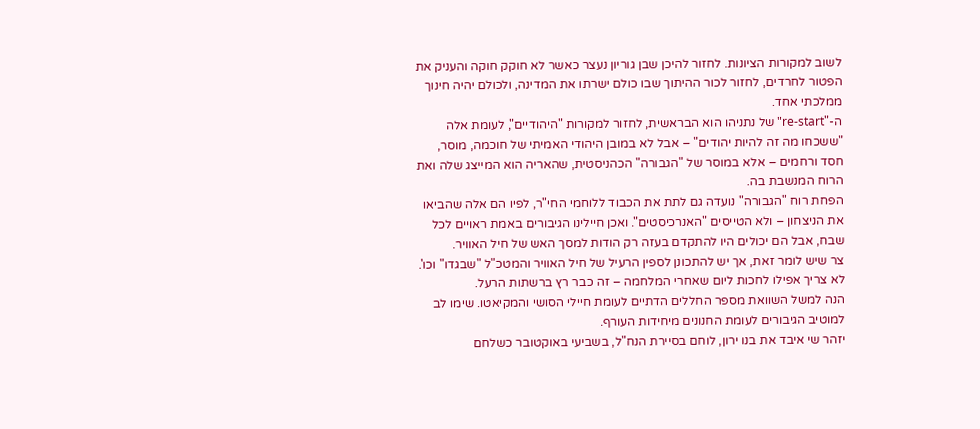לשוב למקורות הציונות. לחזור להיכן שבן גוריון נעצר כאשר לא חוקק חוקה והעניק את הפטור לחרדים, לחזור לכור ההיתוך שבו כולם ישרתו את המדינה, ולכולם יהיה חינוך ממלכתי אחד.
ה-"re-start" של נתניהו הוא הבראשית, לחזור למקורות "היהודיים", לעומת אלה "ששכחו מה זה להיות יהודים" – אבל לא במובן היהודי האמיתי של חוכמה, מוסר, חסד ורחמים – אלא במוסר של "הגבורה" הכהניסטית, שהאריה הוא המייצג שלה ואת הרוח המנשבת בה.
הפחת רוח "הגבורה" נועדה גם לתת את הכבוד ללוחמי החי"ר, לפיו הם אלה שהביאו את הניצחון – ולא הטייסים "האנרכיסטים". ואכן חיילינו הגיבורים באמת ראויים לכל שבח, אבל הם יכולים היו להתקדם בעזה רק הודות למסך האש של חיל האוויר.
צר שיש לומר זאת, אך יש להתכונן לספין הרעיל של חיל האוויר והמטכ"ל "שבגדו" וכו'. לא צריך אפילו לחכות ליום שאחרי המלחמה – זה כבר רץ ברשתות הרעל.
הנה למשל השוואת מספר החללים הדתיים לעומת חיילי הסושי והמקיאטו. שימו לב למוטיב הגיבורים לעומת החנונים מיחידות העורף.
יזהר שי איבד את בנו ירון, לוחם בסיירת הנח"ל, בשביעי באוקטובר כשלחם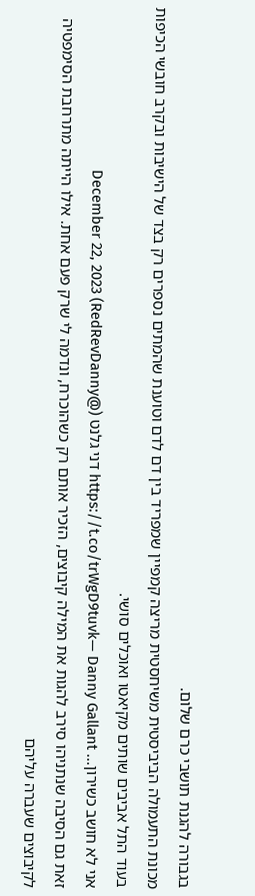בגבורה להגנת תושבי כרם שלום.
מכונת התעמולה הביביסטית משיחסטית מריצה קמפיין שמפריד בין דם לדם וטוענת שהמתים נספרים רק בצד של הישיבות ובקרב חובשי הכיפות בעוד התל אביבים שותים מקיאטו ואוכלים סושי.
אני לא חושב כשירון… https://t.co/trWgD9tuvk— Danny Gallant דני גלנט (@RedRevDanny) December 22, 2023
זאת גם הסיבה שנתניהו סירב להגות את המילה קיבוצים, הזכיר אותם רק כשהוכרח, ונדמה לי שרק פעם אחת. אילו הייתה מתרחבת הסימפטיה לקיבוצים שעברה עליהם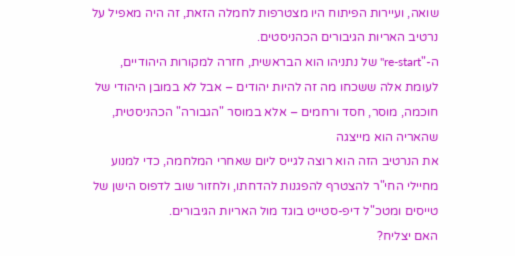שואה, ועיירות הפיתוח היו מצטרפות לחמלה הזאת, זה היה מאפיל על נרטיב האריות הגיבורים הכהניסטים.
ה-"re-start" של נתניהו הוא הבראשית, חזרה למקורות היהודיים, לעומת אלה ששכחו מה זה להיות יהודים – אבל לא במובן היהודי של חוכמה, מוסר, חסד ורחמים – אלא במוסר "הגבורה" הכהניסטית, שהאריה הוא מייצגה
את הנרטיב הזה הוא רוצה לגייס ליום שאחרי המלחמה, כדי למנוע מחיילי החי"ר להצטרף להפגנות להדחתו, ולחזור שוב לדפוס הישן של טייסים ומטכ"ל דיפ-סטייט בוגד מול האריות הגיבורים.
האם יצליח?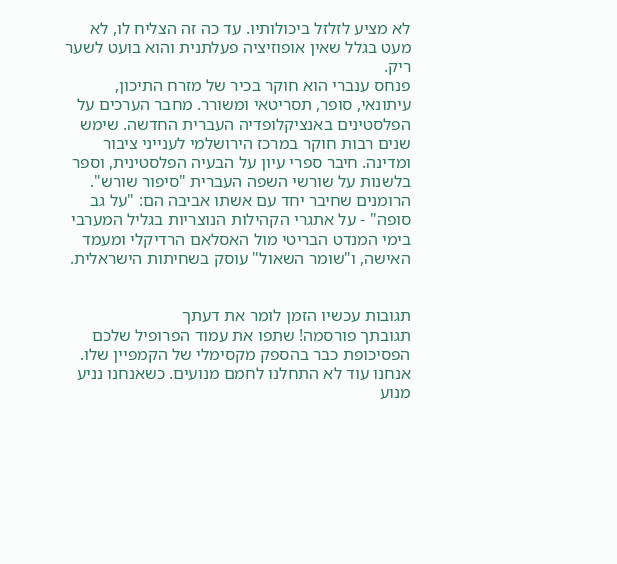לא מציע לזלזל ביכולותיו. עד כה זה הצליח לו, לא מעט בגלל שאין אופוזיציה פעלתנית והוא בועט לשער ריק.
פנחס ענברי הוא חוקר בכיר של מזרח התיכון, עיתונאי, סופר, תסריטאי ומשורר. מחבר הערכים על הפלסטינים באנציקלופדיה העברית החדשה. שימש שנים רבות חוקר במרכז הירושלמי לענייני ציבור ומדינה. חיבר ספרי עיון על הבעיה הפלסטינית, וספר בלשנות על שורשי השפה העברית "סיפור שורש". הרומנים שחיבר יחד עם אשתו אביבה הם: "על גב סופה" - על אתגרי הקהילות הנוצריות בגליל המערבי בימי המנדט הבריטי מול האסלאם הרדיקלי ומעמד האישה, ו"שומר השאול" עוסק בשחיתות הישראלית.


תגובות עכשיו הזמן לומר את דעתך
תגובתך פורסמה! שתפו את עמוד הפרופיל שלכם
הפסיכופת כבר בהספק מקסימלי של הקמפיין שלו. אנחנו עוד לא התחלנו לחמם מנועים. כשאנחנו נניע מנוע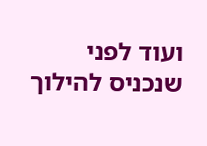ועוד לפני שנכניס להילוך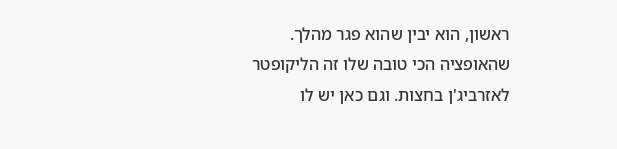ראשון, הוא יבין שהוא פגר מהלך. שהאופציה הכי טובה שלו זה הליקופטר לאזרביג'ן בחצות. וגם כאן יש לו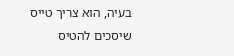בעיה, הוא צריך טייס שיסכים להטיס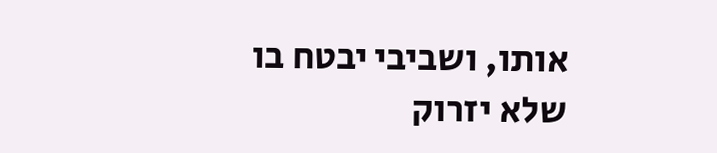אותו, ושביבי יבטח בו שלא יזרוק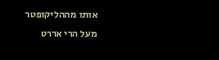אותו מההליקופטר מעל הרי אררט